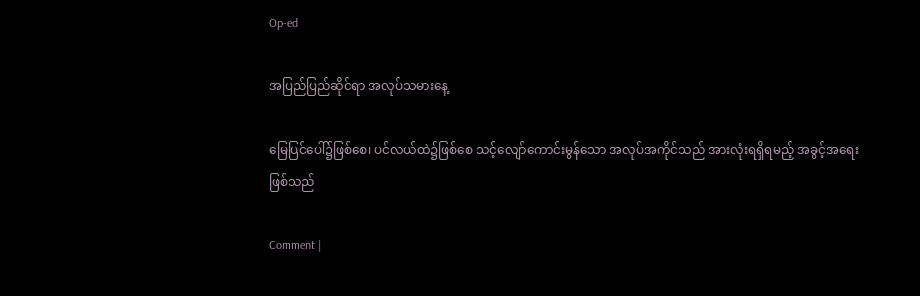Op-ed

အပြည်ပြည်ဆိုင်ရာ အလုပ်သမားနေ့

မြေပြင်ပေါ်၌ဖြစ်စေ၊ ပင်လယ်ထဲ၌ဖြစ်စေ သင့်လျော်ကောင်းမွန်သော အလုပ်အကိုင်သည် အားလုံးရရှိရမည့် အခွင့်အရေးဖြစ်သည်

Comment |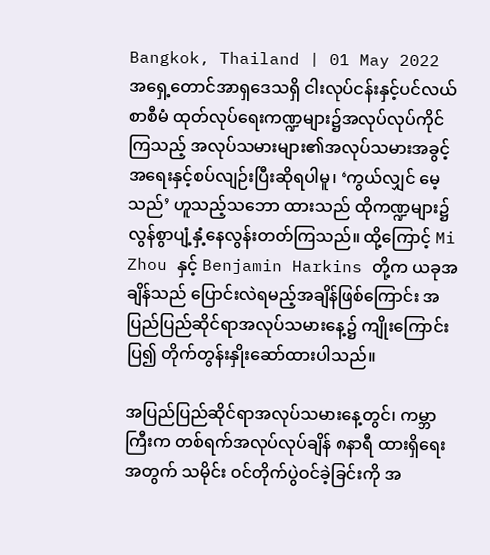Bangkok, Thailand | 01 May 2022
အရှေ့တောင်အာရှဒေသရှိ ငါးလုပ်ငန်းနှင့်ပင်လယ်စာစီမံ ထုတ်လုပ်ရေးကဏ္ဍများ၌အလုပ်လုပ်ကိုင်ကြသည့် အလုပ်သမားများ၏အလုပ်သမားအခွင့်အရေးနှင့်စပ်လျဉ်းပြီးဆိုရပါမူ၊ ‘ကွယ်လျှင် မေ့သည်’ ဟူသည့်သဘော ထားသည် ထိုကဏ္ဍများ၌လွန်စွာပျံ့နှံ့နေလွန်းတတ်ကြသည်။ ထို့ကြောင့် Mi Zhou နှင့် Benjamin Harkins တို့က ယခုအချိန်သည် ပြောင်းလဲရမည့်အချိန်ဖြစ်ကြောင်း အပြည်ပြည်ဆိုင်ရာအလုပ်သမားနေ့၌ ကျိုးကြောင်းပြ၍ တိုက်တွန်းနှိုးဆော်ထားပါသည်။

အပြည်ပြည်ဆိုင်ရာအလုပ်သမားနေ့တွင်၊ ကမ္ဘာကြီးက တစ်ရက်အလုပ်လုပ်ချိန် ၈နာရီ ထားရှိရေးအတွက် သမိုင်း ဝင်တိုက်ပွဲဝင်ခဲ့ခြင်းကို အ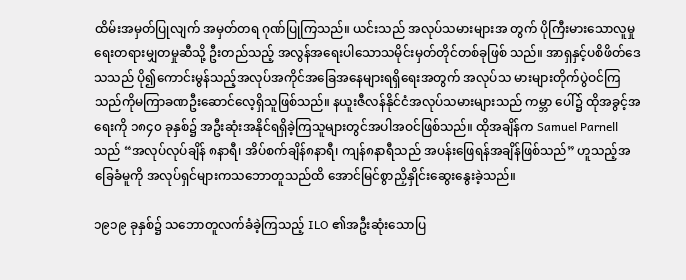ထိမ်းအမှတ်ပြုလျက် အမှတ်တရ ဂုဏ်ပြုကြသည်။ ယင်းသည် အလုပ်သမားများအ တွက် ပိုကြီးမားသောလူမှုရေးတရားမျှတမှုဆီသို့ ဦးတည်သည့် အလွန်အရေးပါသောသမိုင်းမှတ်တိုင်တစ်ခုဖြစ် သည်။ အာရှနှင့်ပစိဖိတ်ဒေသသည် ပို၍ကောင်းမွန်သည့်အလုပ်အကိုင်အခြေအနေများရရှိရေးအတွက် အလုပ်သ မားများတိုက်ပွဲဝင်ကြသည်ကိုမကြာခဏဦးဆောင်လေ့ရှိသူဖြစ်သည်။ နယူးဇီလန်နိုင်ငံအလုပ်သမားများသည် ကမ္ဘာ ပေါ်၌ ထိုအခွင့်အရေးကို ၁၈၄၀ ခုနှစ်၌ အဦးဆုံးအနိုင်ရရှိခဲ့ကြသူများတွင်အပါအဝင်ဖြစ်သည်။ ထိုအချိန်က Samuel Parnell သည် “အလုပ်လုပ်ချိန် ၈နာရီ၊ အိပ်စက်ချိန်၈နာရီ၊ ကျန်၈နာရီသည် အပန်းဖြေရန်အချိန်ဖြစ်သည်” ဟူသည့်အခြေခံမူကို အလုပ်ရှင်များကသဘောတူသည်ထိ အောင်မြင်စွာညှိနှိုင်းဆွေးနွေးခဲ့သည်။

၁၉၁၉ ခုနှစ်၌ သဘောတူလက်ခံခဲ့ကြသည့် ILO ၏အဦးဆုံးသောပြ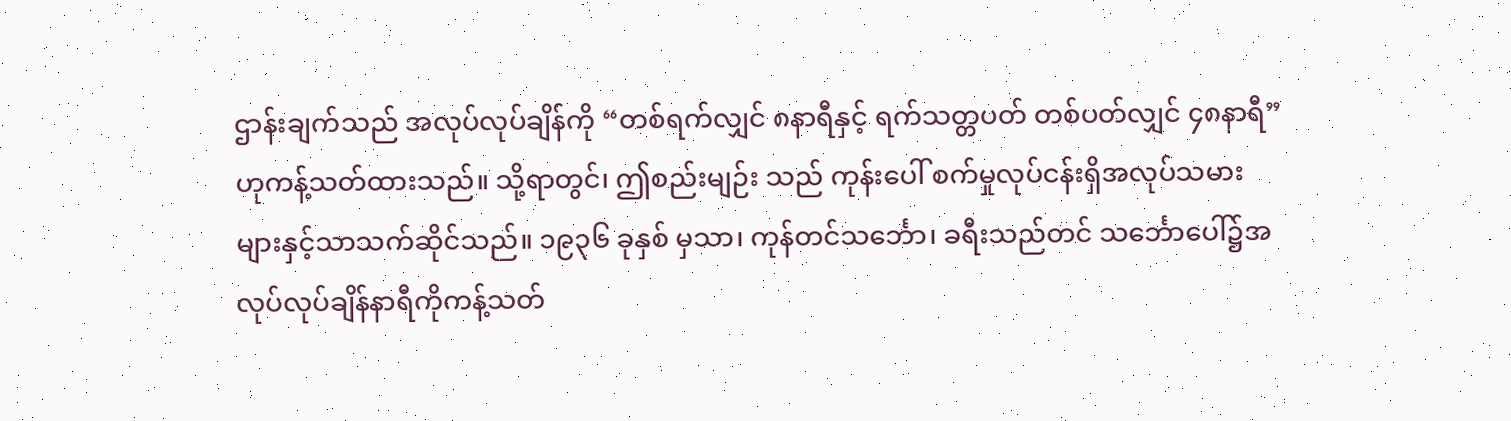ဌာန်းချက်သည် အလုပ်လုပ်ချိန်ကို “တစ်ရက်လျှင် ၈နာရီနှင့် ရက်သတ္တပတ် တစ်ပတ်လျှင် ၄၈နာရီ” ဟုကန့်သတ်ထားသည်။ သို့ရာတွင်၊ ဤစည်းမျဉ်း သည် ကုန်းပေါ် စက်မှုလုပ်ငန်းရှိအလုပ်သမားများနှင့်သာသက်ဆိုင်သည်။ ၁၉၃၆ ခုနှစ် မှသာ၊ ကုန်တင်သင်္ဘော၊ ခရီးသည်တင် သင်္ဘောပေါ်၌အလုပ်လုပ်ချိန်နာရီကိုကန့်သတ်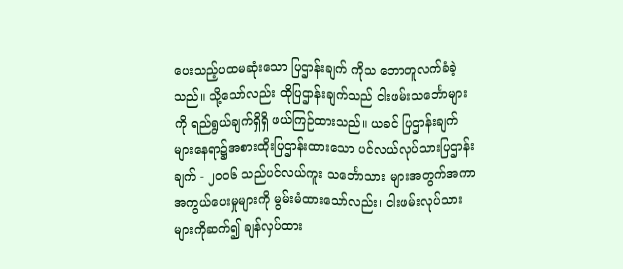ပေးသည့်ပထမဆုံးသော ပြဌာန်းချက် ကိုသ ဘောတူလက်ခံခဲ့သည်။ သို့သော်လည်း ထိုပြဌာန်းချက်သည် ငါးဖမ်းသင်္ဘောများကို ရည်ရွယ်ချက်ရှိရှိ ဖယ်ကြဉ်ထားသည်။ ယခင် ပြဌာန်းချက်များနေရာ၌အစားထိုးပြဌာန်းထားသော ပင်လယ်လုပ်သားပြဌာန်းချက် - ၂၀၀၆ သည်ပင်လယ်ကူး သင်္ဘောသား များအတွက်အကာအကွယ်ပေးမှုများကို မွမ်းမံထားသော်လည်း၊ ငါးဖမ်းလုပ်သား များကိုဆက်၍ ချန်လှပ်ထား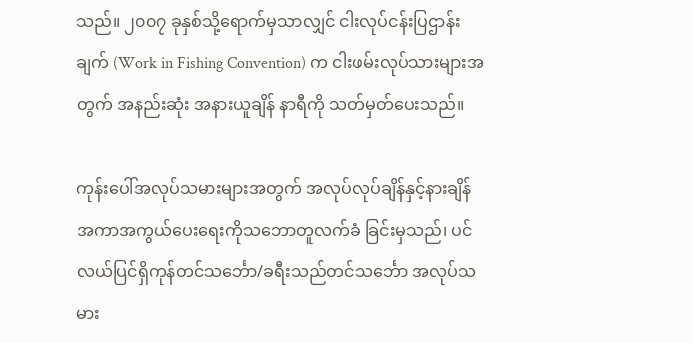သည်။ ၂၀၀၇ ခုနှစ်သို့ရောက်မှသာလျှင် ငါးလုပ်ငန်းပြဌာန်းချက် (Work in Fishing Convention) က ငါးဖမ်းလုပ်သားများအတွက် အနည်းဆုံး အနားယူချိန် နာရီကို သတ်မှတ်ပေးသည်။

ကုန်းပေါ်အလုပ်သမားများအတွက် အလုပ်လုပ်ချိန်နှင့်နားချိန် အကာအကွယ်ပေးရေးကိုသဘောတူလက်ခံ ခြင်းမှသည်၊ ပင်လယ်ပြင်ရှိကုန်တင်သင်္ဘော/ခရီးသည်တင်သင်္ဘော အလုပ်သမား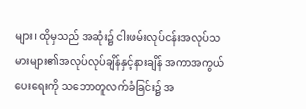များ၊ ထိုမှသည် အဆုံး၌ ငါးဖမ်းလုပ်ငန်းအလုပ်သမားများ၏အလုပ်လုပ်ချိန်နှင့်နားချိန် အကာအကွယ်ပေးရေးကို သဘောတူလက်ခံခြင်း၌ အ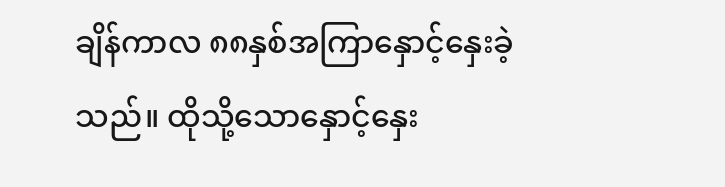ချိန်ကာလ ၈၈နှစ်အကြာနှောင့်နှေးခဲ့သည်။ ထိုသို့သောနှောင့်နှေး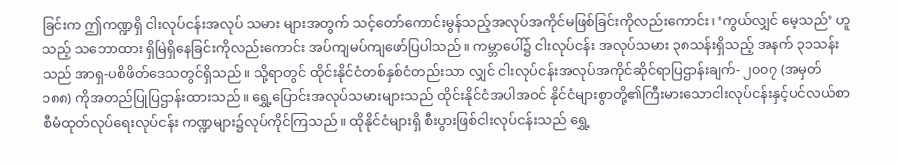ခြင်းက ဤကဏ္ဍရှိ ငါးလုပ်ငန်းအလုပ် သမား များအတွက် သင့်တော်ကောင်းမွန်သည့်အလုပ်အကိုင်မဖြစ်ခြင်းကိုလည်းကောင်း၊ ‘ကွယ်လျှင် မေ့သည်’ ဟူသည့် သဘောထား ရှိမြဲရှိနေခြင်းကိုလည်းကောင်း အပ်ကျမပ်ကျဖော်ပြပါသည်။ ကမ္ဘာပေါ်၌ ငါးလုပ်ငန်း အလုပ်သမား ၃၈သန်းရှိသည့် အနက် ၃၁သန်း သည် အာရှ-ပစိဖိတ်ဒေသတွင်ရှိသည်။ သို့ရာတွင် ထိုင်းနိုင်ငံတစ်နှစ်ငံတည်းသာ လျှင် ငါးလုပ်ငန်းအလုပ်အကိုင်ဆိုင်ရာပြဌာန်းချက်- ၂၀၀၇ (အမှတ် ၁၈၈) ကိုအတည်ပြုပြဌာန်းထားသည်။ ရွှေ့ပြောင်းအလုပ်သမားများသည် ထိုင်းနိုင်ငံအပါအဝင် နိုင်ငံများစွာတို့၏ကြီးမားသောငါးလုပ်ငန်းနှင့်ပင်လယ်စာ စီမံထုတ်လုပ်ရေးလုပ်ငန်း ကဏ္ဍများ၌လုပ်ကိုင်ကြသည်။ ထိုနိုင်ငံများရှိ စီးပွားဖြစ်ငါးလုပ်ငန်းသည် ရွှေ့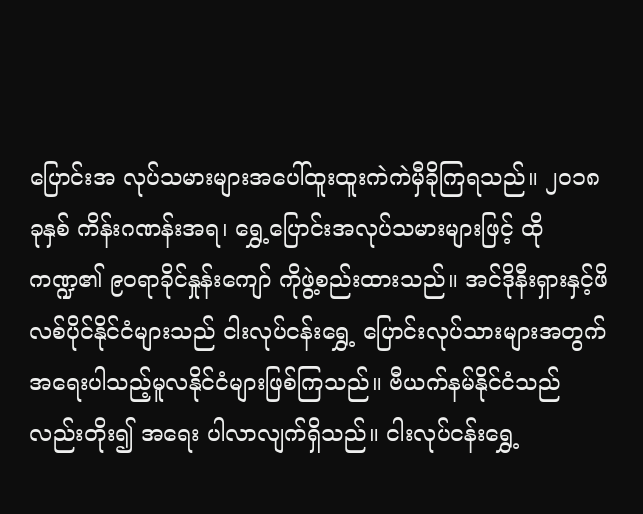ပြောင်းအ လုပ်သမားများအပေါ်ထူးထူးကဲကဲမှီခိုကြရသည်။ ၂၀၁၈ ခုနှစ် ကိန်းဂဏန်းအရ၊ ရွှေ့ပြောင်းအလုပ်သမားများဖြင့် ထိုကဏ္ဍ၏ ၉၀ရာခိုင်နှုန်းကျော် ကိုဖွဲ့စည်းထားသည်။ အင်ဒိုနီးရှားနှင့်ဖိလစ်ပိုင်နိုင်ငံများသည် ငါးလုပ်ငန်းရွှေ့ ပြောင်းလုပ်သားများအတွက် အရေးပါသည့်မူလနိုင်ငံများဖြစ်ကြသည်။ ဗီယက်နမ်နိုင်ငံသည်လည်းတိုး၍ အရေး ပါလာလျက်ရှိသည်။ ငါးလုပ်ငန်းရွှေ့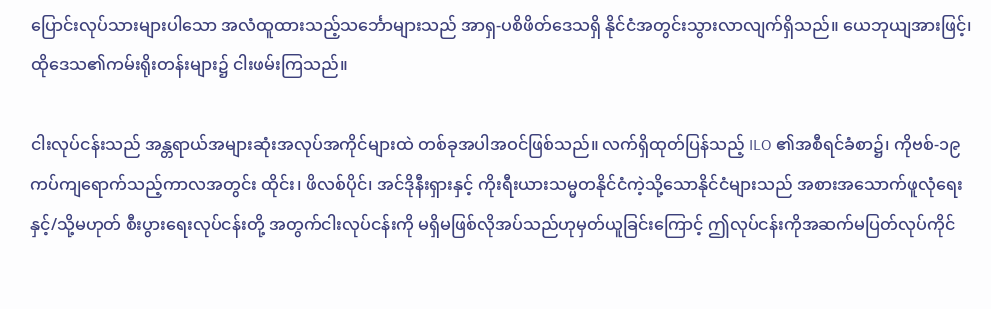ပြောင်းလုပ်သားများပါသော အလံထူထားသည့်သင်္ဘောများသည် အာရှ-ပစိဖိတ်ဒေသရှိ နိုင်ငံအတွင်းသွားလာလျက်ရှိသည်။ ယေဘုယျအားဖြင့်၊ ထိုဒေသ၏ကမ်းရိုးတန်းများ၌ ငါးဖမ်းကြသည်။

ငါးလုပ်ငန်းသည် အန္တရာယ်အများဆုံးအလုပ်အကိုင်များထဲ တစ်ခုအပါအဝင်ဖြစ်သည်။ လက်ရှိထုတ်ပြန်သည့် ILO ၏အစီရင်ခံစာ၌၊ ကိုဗစ်-၁၉ ကပ်ကျရောက်သည့်ကာလအတွင်း ထိုင်း၊ ဖိလစ်ပိုင်၊ အင်ဒိုနီးရှားနှင့် ကိုးရီးယားသမ္မတနိုင်ငံကဲ့သို့သောနိုင်ငံများသည် အစားအသောက်ဖူလုံရေး နှင့်/သို့မဟုတ် စီးပွားရေးလုပ်ငန်းတို့ အတွက်ငါးလုပ်ငန်းကို မရှိမဖြစ်လိုအပ်သည်ဟုမှတ်ယူခြင်းကြောင့် ဤလုပ်ငန်းကိုအဆက်မပြတ်လုပ်ကိုင်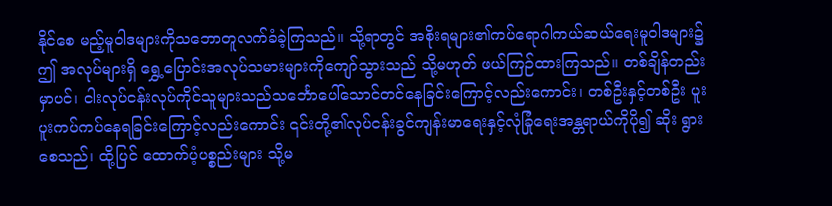နိုင်စေ မည့်မူဝါဒများကိုသဘောတူလက်ခံခဲ့ကြသည်။ သို့ရာတွင် အစိုးရများ၏ကပ်ရောဂါကယ်ဆယ်ရေးမူဝါဒများ၌ဤ အလုပ်များရှိ ရွှေ့ပြောင်းအလုပ်သမားများကိုကျော်သွားသည် သို့မဟုတ် ဖယ်ကြဉ်ထားကြသည်။ တစ်ချိန်တည်း မှာပင်၊ ငါးလုပ်ငန်းလုပ်ကိုင်သူများသည်သင်္ဘောပေါ်သောင်တင်နေခြင်းကြောင့်လည်းကောင်း၊ တစ်ဦးနှင့်တစ်ဦး ပူးပူးကပ်ကပ်နေရခြင်းကြောင့်လည်းကောင်း ၎င်းတို့၏လုပ်ငန်းခွင်ကျန်းမာရေးနှင့်လုံခြုံရေးအန္တရာယ်ကိုပို၍ ဆိုး ရွားစေသည်၊ ထို့ပြင် ထောက်ပံ့ပစ္စည်းများ သို့မ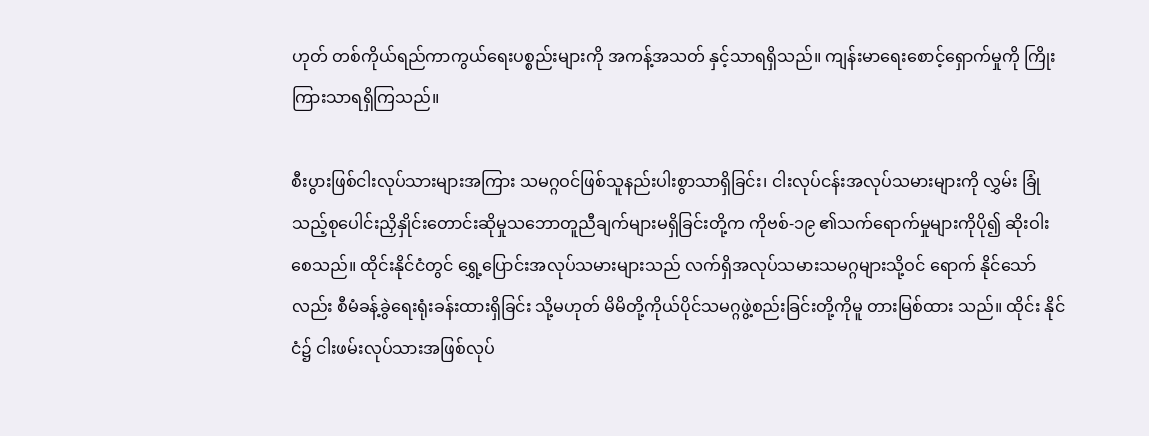ဟုတ် တစ်ကိုယ်ရည်ကာကွယ်ရေးပစ္စည်းများကို အကန့်အသတ် နှင့်သာရရှိသည်။ ကျန်းမာရေးစောင့်ရှောက်မှုကို ကြိုးကြားသာရရှိကြသည်။

စီးပွားဖြစ်ငါးလုပ်သားများအကြား သမဂ္ဂဝင်ဖြစ်သူနည်းပါးစွာသာရှိခြင်း၊ ငါးလုပ်ငန်းအလုပ်သမားများကို လွှမ်း ခြုံသည့်စုပေါင်းညှိနှိုင်းတောင်းဆိုမှုသဘောတူညီချက်များမရှိခြင်းတို့က ကိုဗစ်-၁၉ ၏သက်ရောက်မှုများကိုပို၍ ဆိုးဝါးစေသည်။ ထိုင်းနိုင်ငံတွင် ရွှေ့ပြောင်းအလုပ်သမားများသည် လက်ရှိအလုပ်သမားသမဂ္ဂများသို့ဝင် ရောက် နိုင်သော်လည်း စီမံခန့်ခွဲရေးရုံးခန်းထားရှိခြင်း သို့မဟုတ် မိမိတို့ကိုယ်ပိုင်သမဂ္ဂဖွဲ့စည်းခြင်းတို့ကိုမူ တားမြစ်ထား သည်။ ထိုင်း နိုင်ငံ၌ ငါးဖမ်းလုပ်သားအဖြစ်လုပ်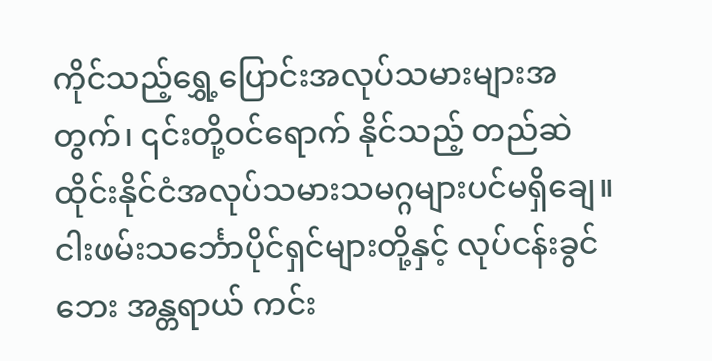ကိုင်သည့်ရွှေ့ပြောင်းအလုပ်သမားများအတွက်၊ ၎င်းတို့ဝင်ရောက် နိုင်သည့် တည်ဆဲထိုင်းနိုင်ငံအလုပ်သမားသမဂ္ဂများပင်မရှိချေ။ ငါးဖမ်းသင်္ဘောပိုင်ရှင်များတို့နှင့် လုပ်ငန်းခွင်ဘေး အန္တရာယ် ကင်း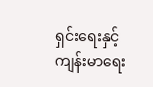ရှင်းရေးနှင့်ကျန်းမာရေး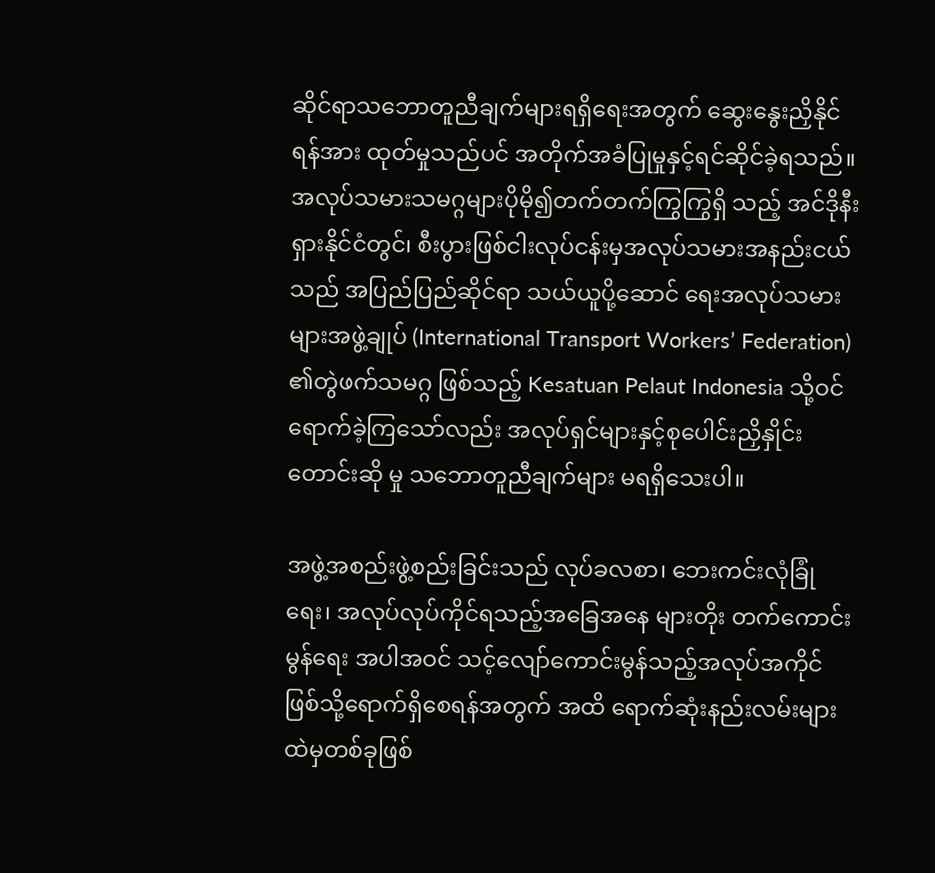ဆိုင်ရာသဘောတူညီချက်များရရှိရေးအတွက် ဆွေးနွေးညှိနိုင်ရန်အား ထုတ်မှုသည်ပင် အတိုက်အခံပြုမှုနှင့်ရင်ဆိုင်ခဲ့ရသည်။ အလုပ်သမားသမဂ္ဂများပိုမို၍တက်တက်ကြွကြွရှိ သည့် အင်ဒိုနီးရှားနိုင်ငံတွင်၊ စီးပွားဖြစ်ငါးလုပ်ငန်းမှအလုပ်သမားအနည်းငယ်သည် အပြည်ပြည်ဆိုင်ရာ သယ်ယူပို့ဆောင် ရေးအလုပ်သမားများအဖွဲ့ချုပ် (International Transport Workers’ Federation) ၏တွဲဖက်သမဂ္ဂ ဖြစ်သည့် Kesatuan Pelaut Indonesia သို့ဝင်ရောက်ခဲ့ကြသော်လည်း အလုပ်ရှင်များနှင့်စုပေါင်းညှိနှိုင်းတောင်းဆို မှု သဘောတူညီချက်များ မရရှိသေးပါ။

အဖွဲ့အစည်းဖွဲ့စည်းခြင်းသည် လုပ်ခလစာ၊ ဘေးကင်းလုံခြုံရေး၊ အလုပ်လုပ်ကိုင်ရသည့်အခြေအနေ များတိုး တက်ကောင်းမွန်ရေး အပါအဝင် သင့်လျော်ကောင်းမွန်သည့်အလုပ်အကိုင်ဖြစ်သို့ရောက်ရှိစေရန်အတွက် အထိ ရောက်ဆုံးနည်းလမ်းများထဲမှတစ်ခုဖြစ်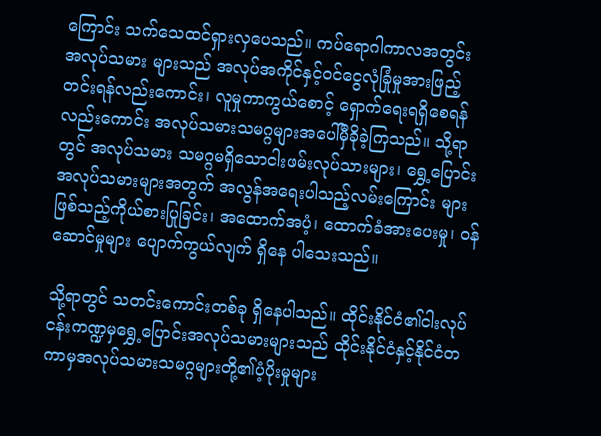ကြောင်း သက်သေထင်ရှားလှပေသည်။ ကပ်ရောဂါကာလအတွင်း အလုပ်သမား များသည် အလုပ်အကိုင်နှင့်ဝင်ငွေလုံခြုံမှုအားဖြည့်တင်းရန်လည်းကောင်း၊ လူမှုကာကွယ်စောင့် ရှောက်ရေးရရှိစေရန်လည်းကောင်း အလုပ်သမားသမဂ္ဂများအပေါ်မှီခိုခဲ့ကြသည်။ သို့ရာတွင် အလုပ်သမား သမဂ္ဂမရှိသောငါးဖမ်းလုပ်သားများ၊ ရွှေ့ပြောင်းအလုပ်သမားများအတွက် အလွန်အရေးပါသည့်လမ်းကြောင်း များဖြစ်သည့်ကိုယ်စားပြုခြင်း၊ အထောက်အပံ့၊ ထောက်ခံအားပေးမှု၊ ဝန်ဆောင်မှုများ ပျောက်ကွယ်လျက် ရှိနေ ပါသေးသည်။

သို့ရာတွင် သတင်းကောင်းတစ်ခု ရှိနေပါသည်။ ထိုင်းနိုင်ငံ၏ငါးလုပ်ငန်းကဏ္ဍမှရွှေ့ပြောင်းအလုပ်သမားများသည် ထိုင်းနိုင်ငံနှင့်နိုင်ငံတကာမှအလုပ်သမားသမဂ္ဂများတို့၏ပံ့ပိုးမှုများ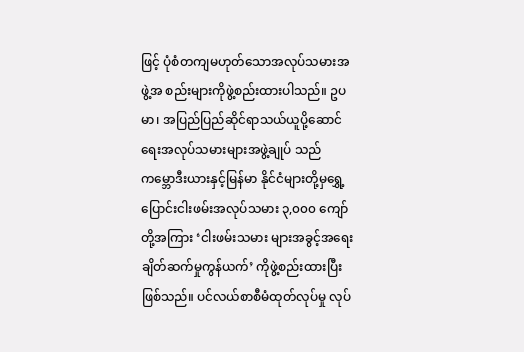ဖြင့် ပုံစံတကျမဟုတ်သောအလုပ်သမားအဖွဲ့အ စည်းများကိုဖွဲ့စည်းထားပါသည်။ ဥပမာ၊ အပြည်ပြည်ဆိုင်ရာသယ်ယူပို့ဆောင်ရေးအလုပ်သမားများအဖွဲ့ချုပ် သည် ကမ္ဘောဒီးယားနှင့်မြန်မာ နိုင်ငံများတို့မှရွှေ့ပြောင်းငါးဖမ်းအလုပ်သမား ၃,၀၀၀ ကျော်တို့အကြား ‘ငါးဖမ်းသမား များအခွင့်အရေးချိတ်ဆက်မှုကွန်ယက်’ ကိုဖွဲ့စည်းထားပြီးဖြစ်သည်။ ပင်လယ်စာစီမံထုတ်လုပ်မှု လုပ်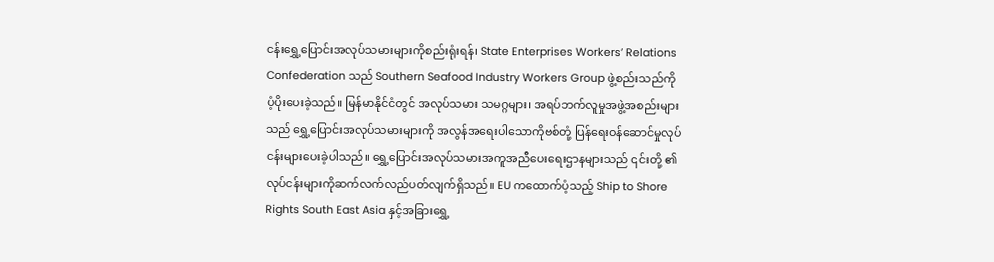ငန်းရွှေ့ပြောင်းအလုပ်သမားများကိုစည်းရုံးရန်၊ State Enterprises Workers’ Relations Confederation သည် Southern Seafood Industry Workers Group ဖွဲ့စည်းသည်ကို ပံ့ပိုးပေးခဲ့သည်။ မြန်မာနိုင်ငံတွင် အလုပ်သမား သမဂ္ဂများ၊ အရပ်ဘက်လူမှုအဖွဲ့အစည်းများသည် ရွှေ့ပြောင်းအလုပ်သမားများကို အလွန်အရေးပါသောကိုဗစ်တုံ့ ပြန်ရေးဝန်ဆောင်မှုလုပ်ငန်းများပေးခဲ့ပါသည်။ ရွှေ့ပြောင်းအလုပ်သမားအကူအညီပေးရေးဌာနများသည် ၎င်းတို့ ၏လုပ်ငန်းများကိုဆက်လက်လည်ပတ်လျက်ရှိသည်။ EU ကထောက်ပံ့သည့် Ship to Shore Rights South East Asia နှင့်အခြားရွှေ့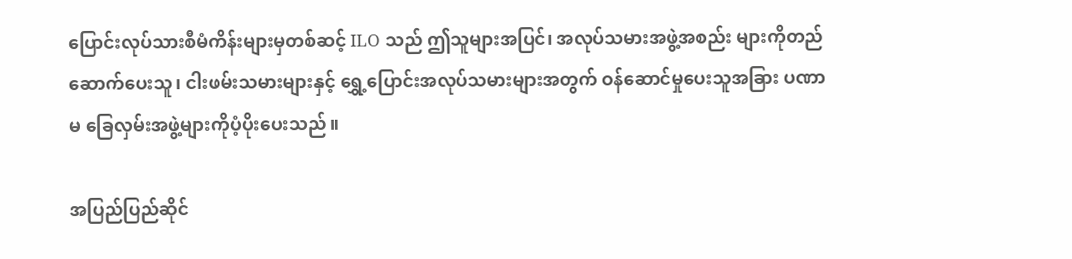ပြောင်းလုပ်သားစီမံကိန်းများမှတစ်ဆင့် ILO သည် ဤသူများအပြင်၊ အလုပ်သမားအဖွဲ့အစည်း များကိုတည်ဆောက်ပေးသူ၊ ငါးဖမ်းသမားများနှင့် ရွှေ့ပြောင်းအလုပ်သမားများအတွက် ဝန်ဆောင်မှုပေးသူအခြား ပဏာမ ခြေလှမ်းအဖွဲ့များကိုပံ့ပိုးပေးသည်။

အပြည်ပြည်ဆိုင်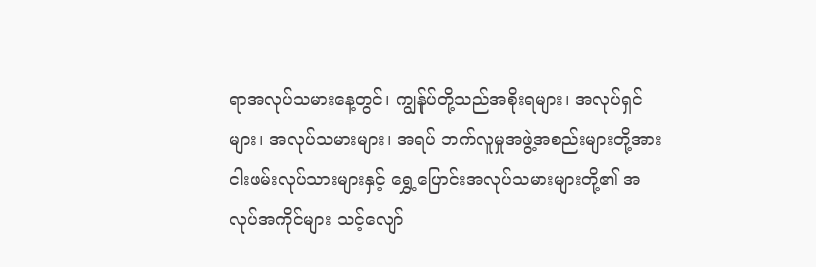ရာအလုပ်သမားနေ့တွင်၊ ကျွန်ုပ်တို့သည်အစိုးရများ၊ အလုပ်ရှင်များ၊ အလုပ်သမားများ၊ အရပ် ဘက်လူမှုအဖွဲ့အစည်းများတို့အား ငါးဖမ်းလုပ်သားများနှင့် ရွှေ့ပြောင်းအလုပ်သမားများတို့၏ အလုပ်အကိုင်များ သင့်လျော်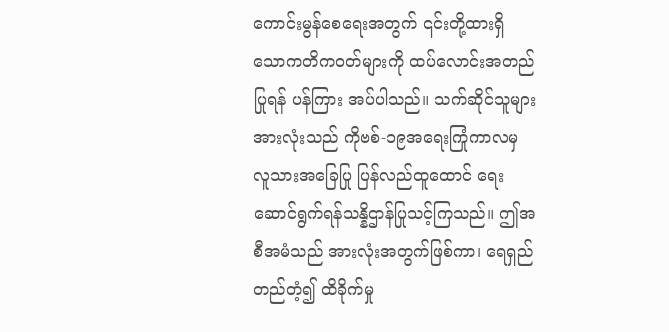ကောင်းမွန်စေရေးအတွက် ၎င်းတို့ထားရှိသောကတိကဝတ်များကို ထပ်လောင်းအတည်ပြုရန် ပန်ကြား အပ်ပါသည်။ သက်ဆိုင်သူများအားလုံးသည် ကိုဗစ်-၁၉အရေးကြုံကာလမှ လူသားအခြေပြု ပြန်လည်ထူထောင် ရေး ဆောင်ရွက်ရန်သန္နိဌာန်ပြုသင့်ကြသည်။ ဤအစီအမံသည် အားလုံးအတွက်ဖြစ်ကာ၊ ရေရှည်တည်တံ့၍ ထိခိုက်မှု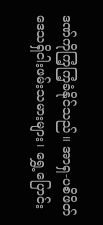ဒဏ်ကိုကြံ့ကြံ့ခံနိုင်သည်။ အာရှ-ပစိဖိတ်ဒေသရှိငါးဖမ်းသမားများ၊ ရွှေ့ပြောင်း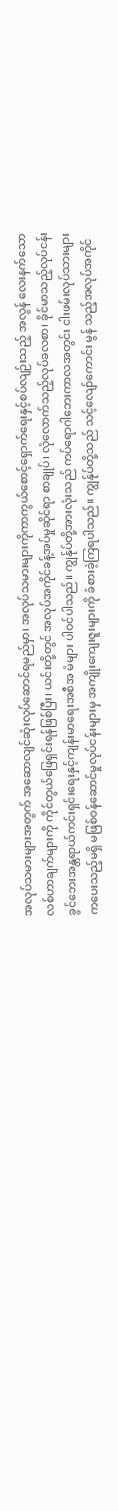အလုပ်သမားများအတွက် အဆောလျင်ဆုံးလုပ်ဆောင်ရမည်မှာ၊ အလုပ်သမားများကိုကာကွယ်စောင့်ရှောက်ရေးနှင့်စပ်လျဉ်းသည့် အလွန် လေးနက်သောလစ်ဟာချက်များကို ကိုင်တွယ်ဖြေရှင်းရန်ဖြစ်ပြီး၊ ယင်းတို့တွင် အလုပ်အကိုင်ခန့်အပ်မှုဆိုင်ရာ စာချုပ်၊ လုံလောက်သည့်လုပ်ခလစာ၊ ခိုင်မာသည့်လုပ်ငန်းခွင်ဘေးအန္တရာယ်ကင်းရှင်းရေးနှင့်ကျန်းမာရေးအစီအ မံများ ပါဝင်ပါသည်။ ကျွန်ုပ်တို့အားလုံးသည် ကပ်ရောဂါဘေးကာလအတွင်း ငါးဖမ်းလုပ်သားများကပေးသည့်မရှိ မဖြစ်ဝန်ဆောင်မှုလုပ်ငန်းများမှ အကျိုးကျေးဇူးများကို ခံစားခဲ့ကြရပါသည်။ ကျွန်ုပ်တို့သည် သင့်လျော်ကောင်း မွန် သည့်အလုပ်အကိုင်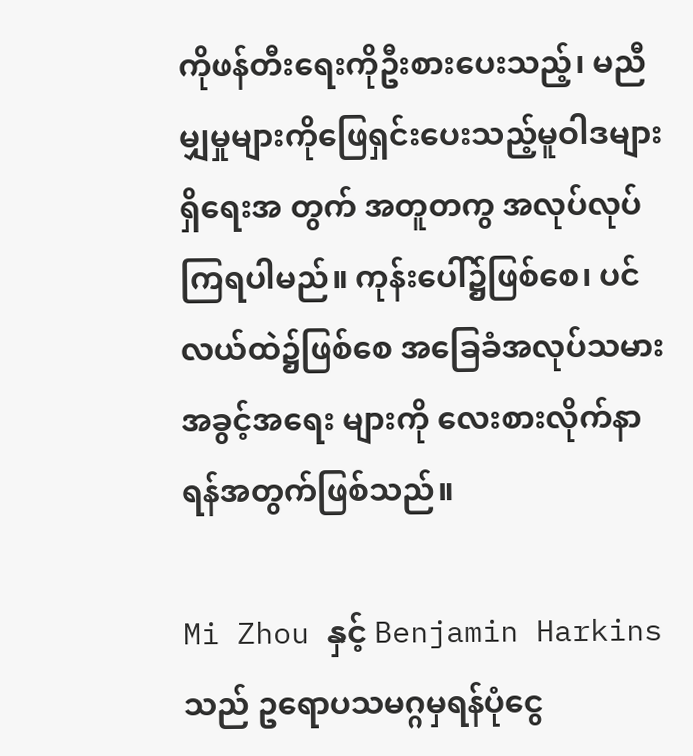ကိုဖန်တီးရေးကိုဦးစားပေးသည့်၊ မညီမျှမှုများကိုဖြေရှင်းပေးသည့်မူဝါဒများ ရှိရေးအ တွက် အတူတကွ အလုပ်လုပ်ကြရပါမည်။ ကုန်းပေါ်၌ဖြစ်စေ၊ ပင်လယ်ထဲ၌ဖြစ်စေ အခြေခံအလုပ်သမား အခွင့်အရေး များကို လေးစားလိုက်နာရန်အတွက်ဖြစ်သည်။

Mi Zhou နှင့် Benjamin Harkinsသည် ဥရောပသမဂ္ဂမှရန်ပုံငွေ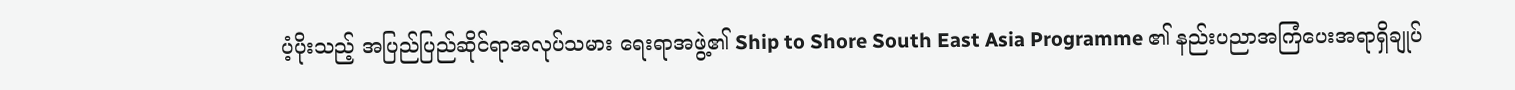ပံ့ပိုးသည့် အပြည်ပြည်ဆိုင်ရာအလုပ်သမား ရေးရာအဖွဲ့၏ Ship to Shore South East Asia Programme ၏ နည်းပညာအကြံပေးအရာရှိချုပ်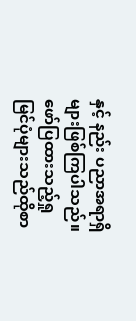နှင့် နည်း ပညာအရာရှိ များဖြစ်ကြပါသည်။ဖော်ပြထားသည့်ရှုမြင်ပုံများသည်ထိုစာ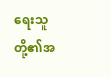ရေးသူတို့၏အ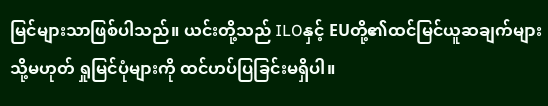မြင်များသာဖြစ်ပါသည်။ ယင်းတို့သည် ILOနှင့် EUတို့၏ထင်မြင်ယူဆချက်များ သို့မဟုတ် ရှုမြင်ပုံများကို ထင်ဟပ်ပြခြင်းမရှိပါ။